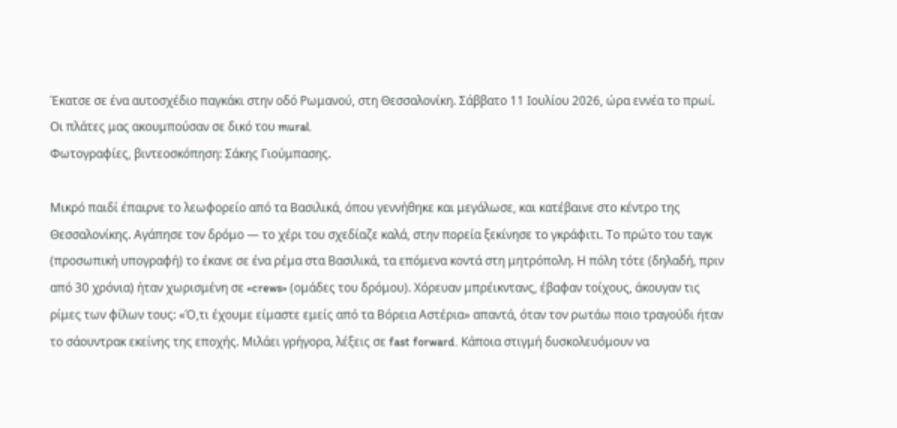Έκατσε σε ένα αυτοσχέδιο παγκάκι στην οδό Ρωμανού, στη Θεσσαλονίκη. Σάββατο 11 Ιουλίου 2026, ώρα εννέα το πρωί. Οι πλάτες μας ακουμπούσαν σε δικό του mural.
Φωτογραφίες, βιντεοσκόπηση: Σάκης Γιούμπασης.

Μικρό παιδί έπαιρνε το λεωφορείο από τα Βασιλικά, όπου γεννήθηκε και μεγάλωσε, και κατέβαινε στο κέντρο της Θεσσαλονίκης. Αγάπησε τον δρόμο — το χέρι του σχεδίαζε καλά, στην πορεία ξεκίνησε το γκράφιτι. Tο πρώτο του ταγκ (προσωπική υπογραφή) το έκανε σε ένα ρέμα στα Βασιλικά, τα επόμενα κοντά στη μητρόπολη. Η πόλη τότε (δηλαδή, πριν από 30 χρόνια) ήταν χωρισμένη σε «crews» (ομάδες του δρόμου). Χόρευαν μπρέικντανς, έβαφαν τοίχους, άκουγαν τις ρίμες των φίλων τους: «Ό,τι έχουμε είμαστε εμείς από τα Βόρεια Αστέρια» απαντά, όταν τον ρωτάω ποιο τραγούδι ήταν το σάουντρακ εκείνης της εποχής. Μιλάει γρήγορα, λέξεις σε fast forward. Κάποια στιγμή δυσκολευόμουν να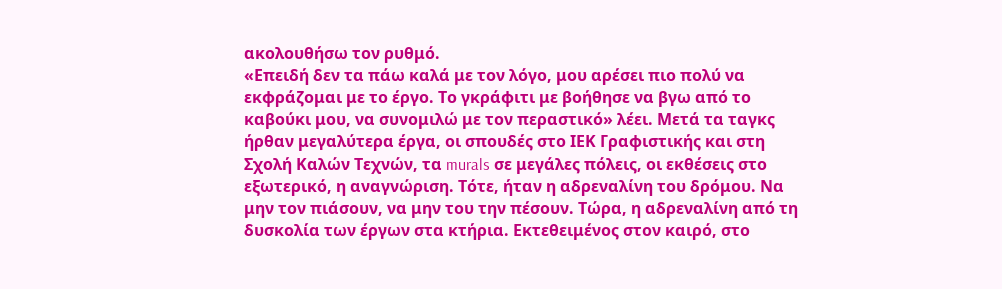ακολουθήσω τον ρυθμό.
«Επειδή δεν τα πάω καλά με τον λόγο, μου αρέσει πιο πολύ να εκφράζομαι με το έργο. Το γκράφιτι με βοήθησε να βγω από το καβούκι μου, να συνομιλώ με τον περαστικό» λέει. Μετά τα ταγκς ήρθαν μεγαλύτερα έργα, οι σπουδές στο ΙΕΚ Γραφιστικής και στη Σχολή Καλών Τεχνών, τα murals σε μεγάλες πόλεις, οι εκθέσεις στο εξωτερικό, η αναγνώριση. Τότε, ήταν η αδρεναλίνη του δρόμου. Να μην τον πιάσουν, να μην του την πέσουν. Τώρα, η αδρεναλίνη από τη δυσκολία των έργων στα κτήρια. Εκτεθειμένος στον καιρό, στο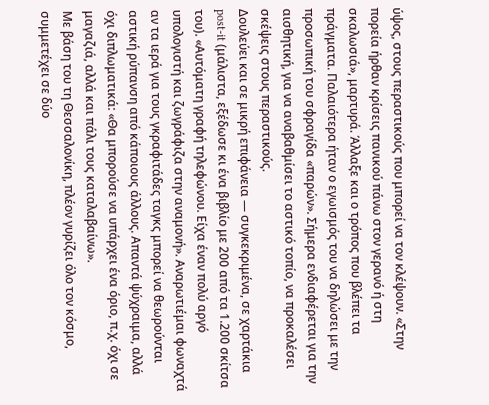ύψος, στους περαστικούς που μπορεί να τον κλέψουν. «Στην πορεία ήρθαν κρίσεις πανικού πάνω στον γερανό ή στη σκαλωσιά», μαρτυρά. Άλλαξε και ο τρόπος που βλέπει τα πράγματα. Παλαιότερα ήταν ο εγωισμός του να δηλώσει με την προσωπική του σφραγίδα «παρών». Σήμερα ενδιαφέρεται για την αισθητική, για να αναβαθμίσει το αστικό τοπίο, να προκαλέσει σκέψεις στους περαστικούς.
Δουλεύει και σε μικρή επιφάνεια — συγκεκριμένα, σε χαρτάκια post-it (μάλιστα, εξέδωσε κι ένα βιβλίο με 200 από τα 1.200 σκίτσα του). «Αυτόματη γραφή τηλεφώνου. Είχα έναν πολύ αργό υπολογιστή και ζωγράφιζα στην αναμονή». Αναρωτιέμαι φωναχτά αν τα ιερά για τους γκραφιτάδες ταγκς μπορεί να θεωρούνται αστική ρύπανση από κάποιους άλλους. Απαντά ψύχραιμα, αλλά όχι διπλωματικά: «Θα μπορούσε να υπάρχει ένα όριο, π.χ. όχι σε μαγαζιά, αλλά και πάλι τους καταλαβαίνω».
Με βάση του τη Θεσσαλονίκη, πλέον γυρίζει όλο τον κόσμο, συμμετέχει σε δύο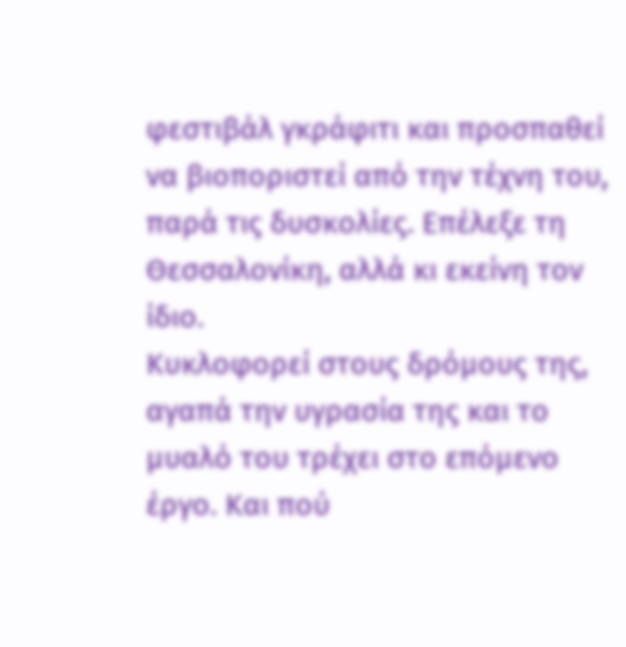φεστιβάλ γκράφιτι και προσπαθεί να βιοποριστεί από την τέχνη του, παρά τις δυσκολίες. Επέλεξε τη Θεσσαλονίκη, αλλά κι εκείνη τον ίδιο.
Κυκλοφορεί στους δρόμους της, αγαπά την υγρασία της και το μυαλό του τρέχει στο επόμενο έργο. Και πού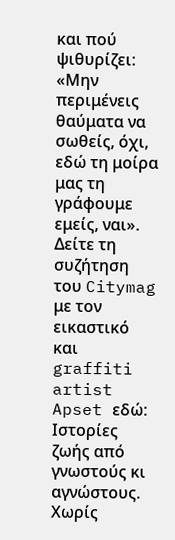και πού ψιθυρίζει: «Μην περιμένεις θαύματα να σωθείς, όχι, εδώ τη μοίρα μας τη γράφουμε εμείς, ναι».
Δείτε τη συζήτηση του Citymag με τον εικαστικό και graffiti artist Apset εδώ:
Ιστορίες ζωής από γνωστούς κι αγνώστους. Χωρίς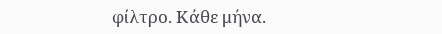φίλτρο. Κάθε μήνα.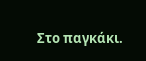Στο παγκάκι.